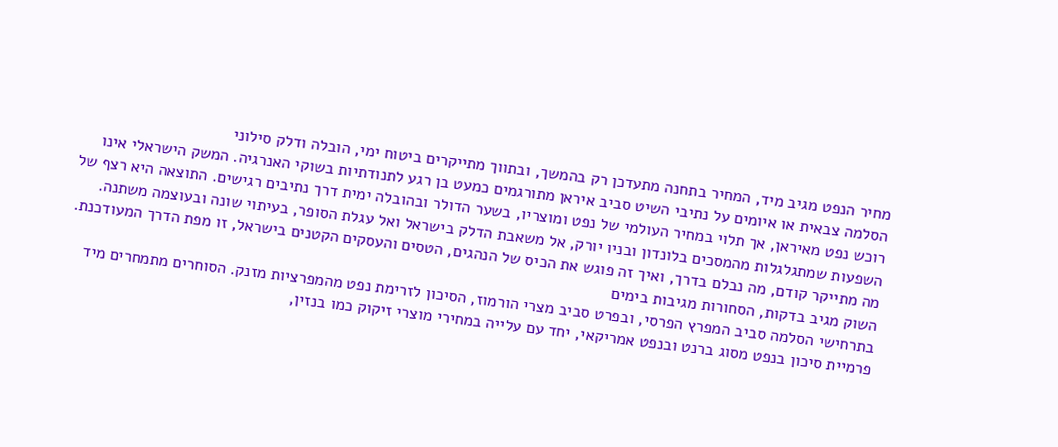מחיר הנפט מגיב מיד, המחיר בתחנה מתעדכן רק בהמשך, ובתווך מתייקרים ביטוח ימי, הובלה ודלק סילוני
הסלמה צבאית או איומים על נתיבי השיט סביב איראן מתורגמים כמעט בן רגע לתנודתיות בשוקי האנרגיה. המשק הישראלי אינו רוכש נפט מאיראן, אך תלוי במחיר העולמי של נפט ומוצריו, בשער הדולר ובהובלה ימית דרך נתיבים רגישים. התוצאה היא רצף של השפעות שמתגלגלות מהמסכים בלונדון ובניו יורק, אל משאבת הדלק בישראל ואל עגלת הסופר, בעיתוי שונה ובעוצמה משתנה.
מה מתייקר קודם, מה נבלם בדרך, ואיך זה פוגש את הכיס של הנהגים, הטסים והעסקים הקטנים בישראל, זו מפת הדרך המעודכנת.
השוק מגיב בדקות, הסחורות מגיבות בימים
בתרחישי הסלמה סביב המפרץ הפרסי, ובפרט סביב מצרי הורמוז, הסיכון לזרימת נפט מהמפרציות מזנק. הסוחרים מתמחרים מיד פרמיית סיכון בנפט מסוג ברנט ובנפט אמריקאי, יחד עם עלייה במחירי מוצרי זיקוק כמו בנזין,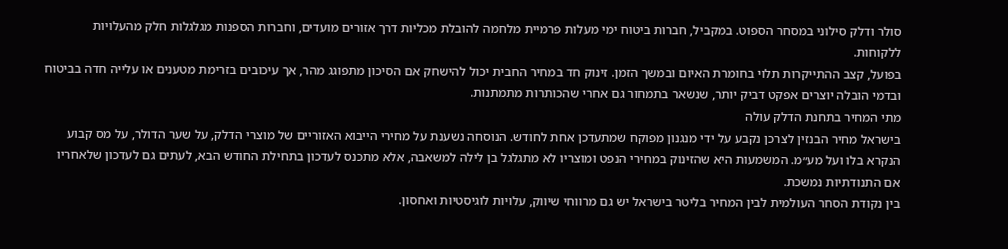סולר ודלק סילוני במסחר הספוט. במקביל, חברות ביטוח ימי מעלות פרמיית מלחמה להובלת מכליות דרך אזורים מועדים, וחברות הספנות מגלגלות חלק מהעלויות ללקוחות.
בפועל, קצב ההתייקרות תלוי בחומרת האיום ובמשך הזמן. זינוק חד במחיר החבית יכול להישחק אם הסיכון מתפוגג מהר, אך עיכובים בזרימת מטענים או עלייה חדה בביטוח ובדמי הובלה יוצרים אפקט דביק יותר, שנשאר בתמחור גם אחרי שהכותרות מתמתנות.
מתי המחיר בתחנת הדלק עולה
בישראל מחיר הבנזין לצרכן נקבע על ידי מנגנון מפוקח שמתעדכן אחת לחודש. הנוסחה נשענת על מחירי הייבוא האזוריים של מוצרי הדלק, על שער הדולר, על מס קבוע הנקרא בלו ועל מע״מ. המשמעות היא שהזינוק במחירי הנפט ומוצריו לא מתגלגל בן לילה למשאבה, אלא מתכנס לעדכון בתחילת החודש הבא, לעתים גם לעדכון שלאחריו אם התנודתיות נמשכת.
בין נקודת הסחר העולמית לבין המחיר בליטר בישראל יש גם מרווחי שיווק, עלויות לוגיסטיות ואחסון.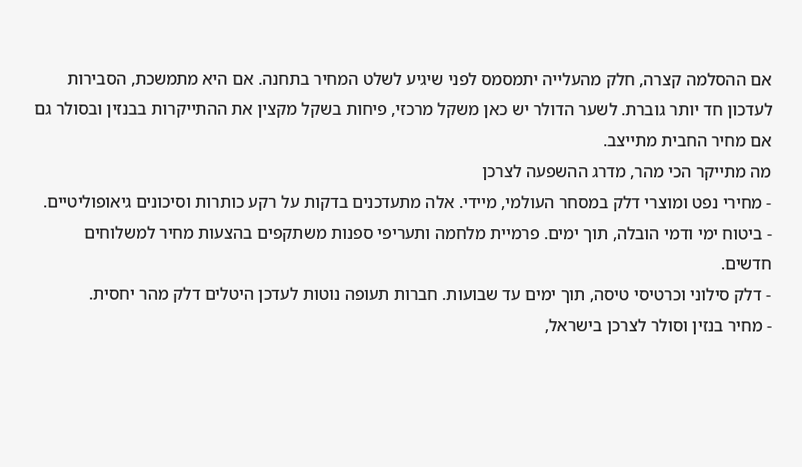אם ההסלמה קצרה, חלק מהעלייה יתמסמס לפני שיגיע לשלט המחיר בתחנה. אם היא מתמשכת, הסבירות לעדכון חד יותר גוברת. לשער הדולר יש כאן משקל מרכזי, פיחות בשקל מקצין את ההתייקרות בבנזין ובסולר גם אם מחיר החבית מתייצב.
מה מתייקר הכי מהר, מדרג ההשפעה לצרכן
- מחירי נפט ומוצרי דלק במסחר העולמי, מיידי. אלה מתעדכנים בדקות על רקע כותרות וסיכונים גיאופוליטיים.
- ביטוח ימי ודמי הובלה, תוך ימים. פרמיית מלחמה ותעריפי ספנות משתקפים בהצעות מחיר למשלוחים חדשים.
- דלק סילוני וכרטיסי טיסה, תוך ימים עד שבועות. חברות תעופה נוטות לעדכן היטלים דלק מהר יחסית.
- מחיר בנזין וסולר לצרכן בישראל,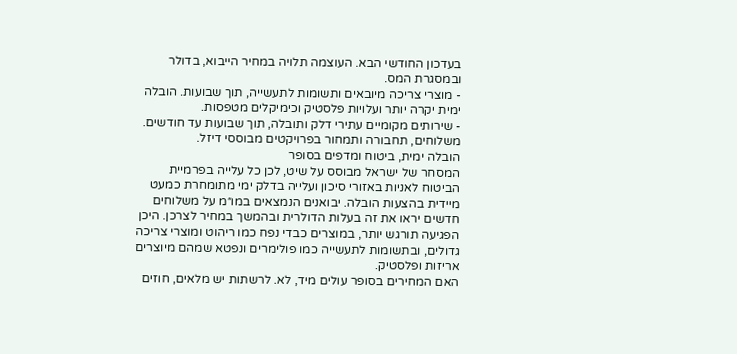בעדכון החודשי הבא. העוצמה תלויה במחיר הייבוא, בדולר ובמסגרת המס.
- מוצרי צריכה מיובאים ותשומות לתעשייה, תוך שבועות. הובלה ימית יקרה יותר ועלויות פלסטיק וכימיקלים מטפסות.
- שירותים מקומיים עתירי דלק ותובלה, תוך שבועות עד חודשים. משלוחים, תחבורה ותמחור בפרויקטים מבוססי דיזל.
הובלה ימית, ביטוח ומדפים בסופר
המסחר של ישראל מבוסס על שיט, לכן כל עלייה בפרמיית הביטוח לאניות באזורי סיכון ועלייה בדלק ימי מתומחרת כמעט מיידית בהצעות הובלה. יבואנים הנמצאים במו״מ על משלוחים חדשים יראו את זה בעלות הדולרית ובהמשך במחיר לצרכן. היכן הפגיעה תורגש יותר, במוצרים כבדי נפח כמו ריהוט ומוצרי צריכה גדולים, ובתשומות לתעשייה כמו פולימרים ונפטא שמהם מיוצרים אריזות ופלסטיק.
האם המחירים בסופר עולים מיד, לא. לרשתות יש מלאים, חוזים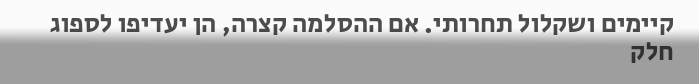קיימים ושקלול תחרותי. אם ההסלמה קצרה, הן יעדיפו לספוג חלק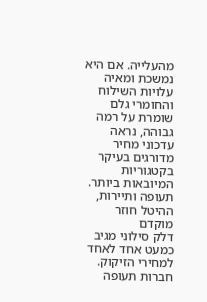מהעלייה. אם היא נמשכת ומאיה עלויות השילוח והחומרי גלם שומרת על רמה גבוהה, נראה עדכוני מחיר מדורגים בעיקר בקטגוריות המיובאות ביותר.
תעופה ותיירות, ההיטל חוזר מוקדם
דלק סילוני מגיב כמעט אחד לאחד למחירי הזיקוק. חברות תעופה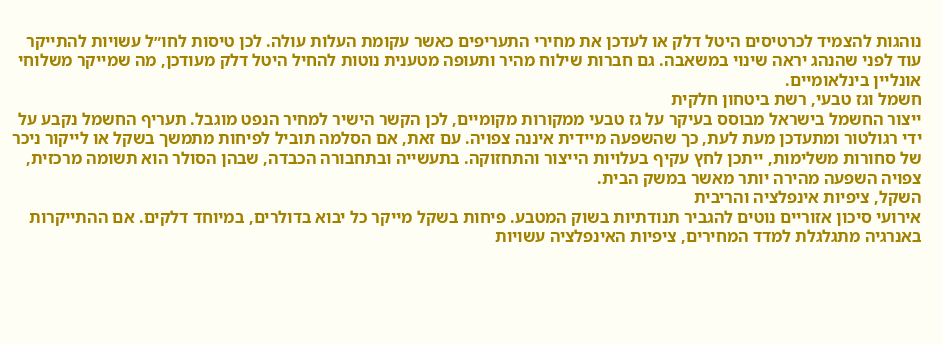נוהגות להצמיד לכרטיסים היטל דלק או לעדכן את מחירי התעריפים כאשר עקומת העלות עולה. לכן טיסות לחו״ל עשויות להתייקר עוד לפני שהנהג יראה שינוי במשאבה. גם חברות שילוח מהיר ותעופה מטענית נוטות להחיל היטל דלק מעודכן, מה שמייקר משלוחי אונליין בינלאומיים.
חשמל וגז טבעי, רשת ביטחון חלקית
ייצור החשמל בישראל מבוסס בעיקר על גז טבעי ממקורות מקומיים, לכן הקשר הישיר למחיר הנפט מוגבל. תעריף החשמל נקבע על ידי רגולטור ומתעדכן מעת לעת, כך שהשפעה מיידית איננה צפויה. עם זאת, אם הסלמה תוביל לפיחות מתמשך בשקל או לייקור ניכר של סחורות משלימות, ייתכן לחץ עקיף בעלויות הייצור והתחזוקה. בתעשייה ובתחבורה הכבדה, שבהן הסולר הוא תשומה מרכזית, צפויה השפעה מהירה יותר מאשר במשק הבית.
השקל, ציפיות אינפלציה והריבית
אירועי סיכון אזוריים נוטים להגביר תנודתיות בשוק המטבע. פיחות בשקל מייקר כל יבוא בדולרים, במיוחד דלקים. אם ההתייקרות באנרגיה מתגלגלת למדד המחירים, ציפיות האינפלציה עשויות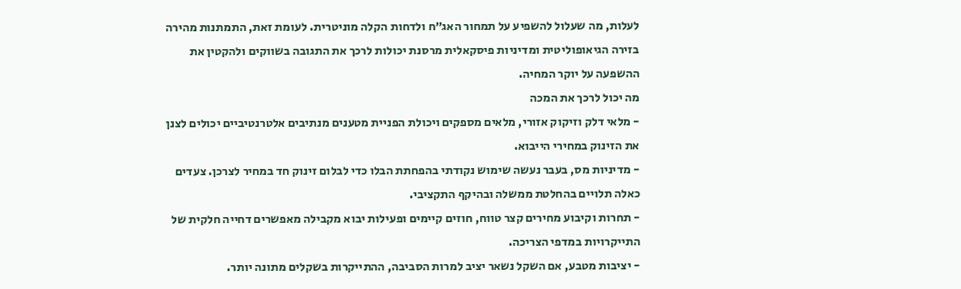לעלות, מה שעלול להשפיע על תמחור האג״ח ולדחות הקלה מוניטרית. לעומת זאת, התמתנות מהירה בזירה הגיאופוליטית ומדיניות פיסקאלית מרסנת יכולות לרכך את התגובה בשווקים ולהקטין את ההשפעה על יוקר המחיה.
מה יכול לרכך את המכה
- מלאי דלק וזיקוק אזורי, מלאים מספקים ויכולת הפניית מטענים מנתיבים אלטרנטיביים יכולים לצנן את הזינוק במחירי הייבוא.
- מדיניות מס, בעבר נעשה שימוש נקודתי בהפחתת הבלו כדי לבלום זינוק חד במחיר לצרכן. צעדים כאלה תלויים בהחלטת ממשלה ובהיקף התקציבי.
- תחרות וקיבוע מחירים קצר טווח, חוזים קיימים ופעילות יבוא מקבילה מאפשרים דחייה חלקית של התייקרויות במדפי הצריכה.
- יציבות מטבע, אם השקל נשאר יציב למרות הסביבה, ההתייקרות בשקלים מתונה יותר.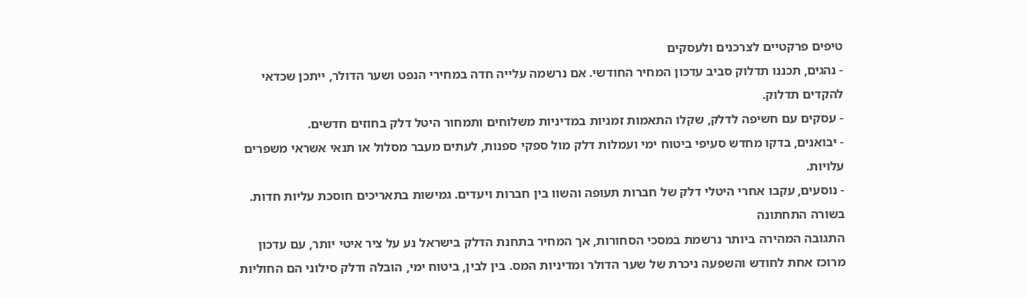טיפים פרקטיים לצרכנים ולעסקים
- נהגים, תכננו תדלוק סביב עדכון המחיר החודשי. אם נרשמה עלייה חדה במחירי הנפט ושער הדולר, ייתכן שכדאי להקדים תדלוק.
- עסקים עם חשיפה לדלק, שקלו התאמות זמניות במדיניות משלוחים ותמחור היטל דלק בחוזים חדשים.
- יבואנים, בדקו מחדש סעיפי ביטוח ימי ועמלות דלק מול ספקי ספנות, לעתים מעבר מסלול או תנאי אשראי משפרים עלויות.
- נוסעים, עקבו אחרי היטלי דלק של חברות תעופה והשוו בין חברות ויעדים. גמישות בתאריכים חוסכת עליות חדות.
בשורה התחתונה
התגובה המהירה ביותר נרשמת במסכי הסחורות, אך המחיר בתחנת הדלק בישראל נע על ציר איטי יותר, עם עדכון מרוכז אחת לחודש והשפעה ניכרת של שער הדולר ומדיניות המס. בין לבין, ביטוח ימי, הובלה ודלק סילוני הם החוליות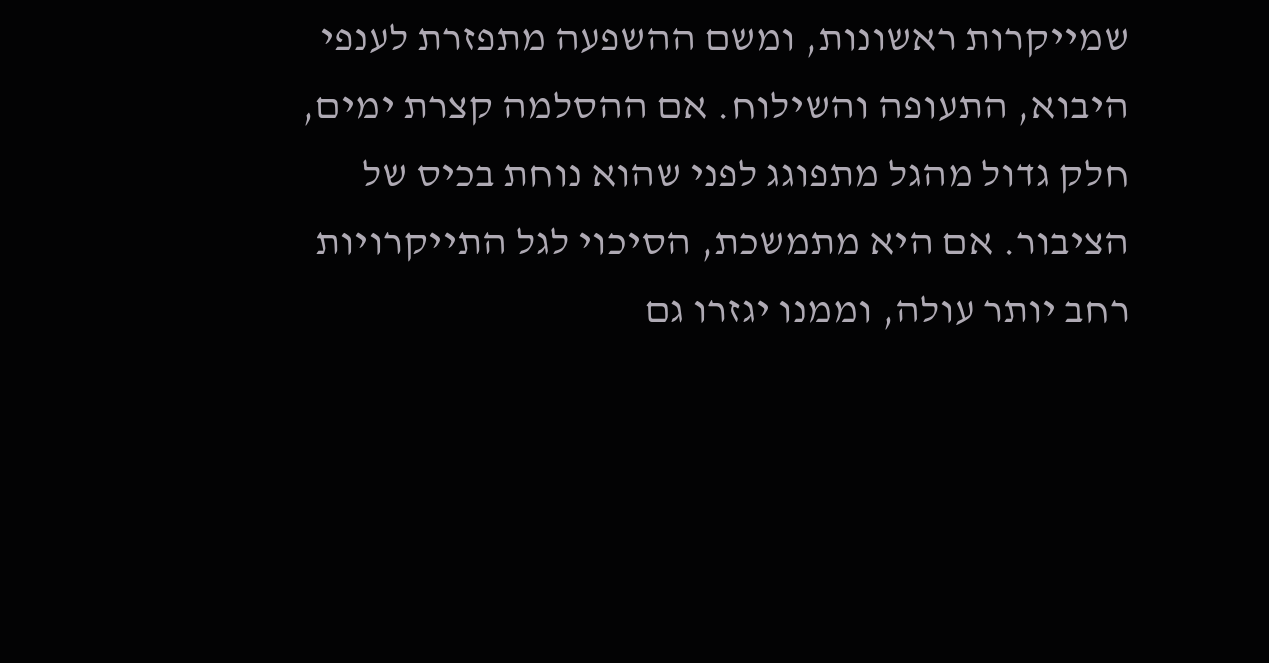שמייקרות ראשונות, ומשם ההשפעה מתפזרת לענפי היבוא, התעופה והשילוח. אם ההסלמה קצרת ימים, חלק גדול מהגל מתפוגג לפני שהוא נוחת בכיס של הציבור. אם היא מתמשכת, הסיכוי לגל התייקרויות רחב יותר עולה, וממנו יגזרו גם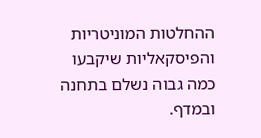ההחלטות המוניטריות והפיסקאליות שיקבעו כמה גבוה נשלם בתחנה ובמדף.